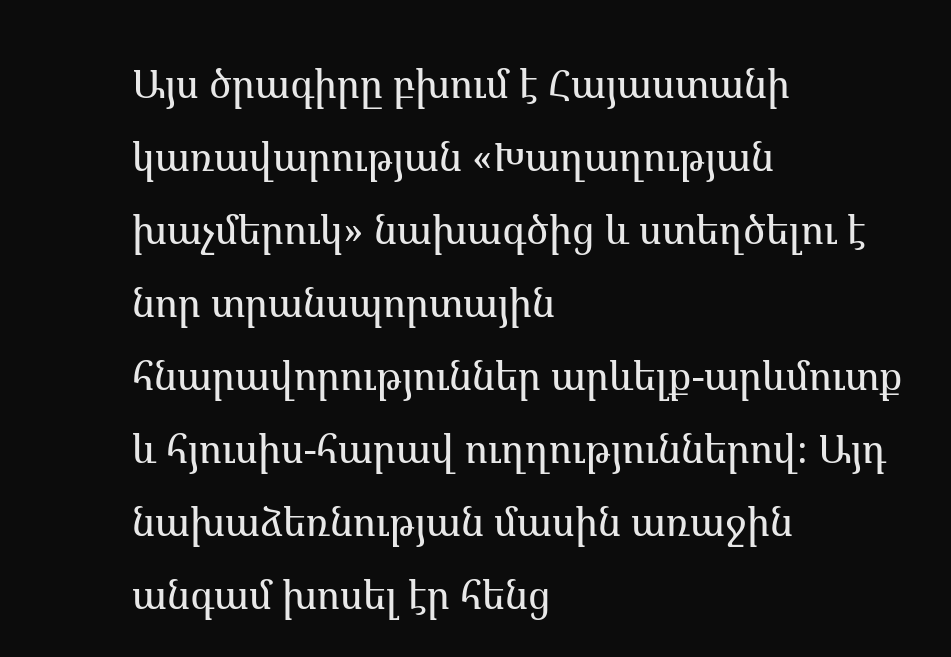Այս ծրագիրը բխում է Հայաստանի կառավարության «Խաղաղության խաչմերուկ» նախագծից և ստեղծելու է նոր տրանսպորտային հնարավորություններ արևելք-արևմուտք և հյուսիս-հարավ ուղղություններով։ Այդ նախաձեռնության մասին առաջին անգամ խոսել էր հենց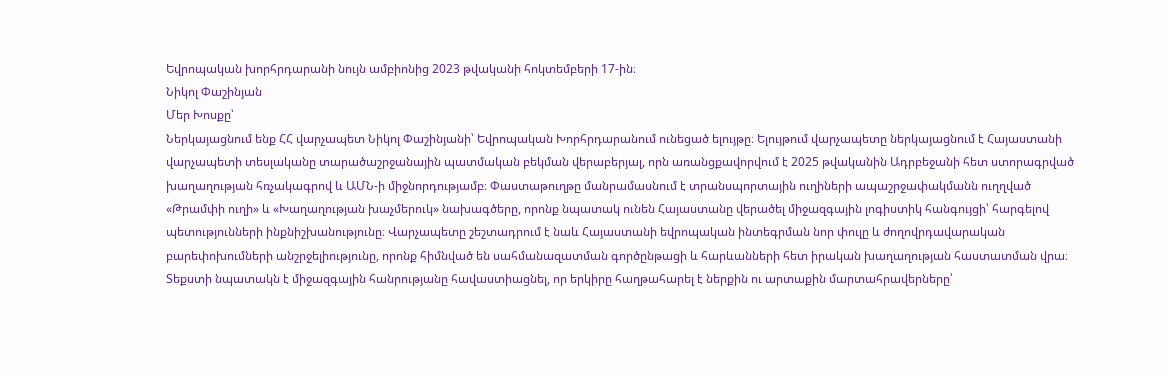Եվրոպական խորհրդարանի նույն ամբիոնից 2023 թվականի հոկտեմբերի 17-ին։
Նիկոլ Փաշինյան
Մեր Խոսքը՝
Ներկայացնում ենք ՀՀ վարչապետ Նիկոլ Փաշինյանի՝ Եվրոպական Խորհրդարանում ունեցած ելույթը։ Ելույթում վարչապետը ներկայացնում է Հայաստանի վարչապետի տեսլականը տարածաշրջանային պատմական բեկման վերաբերյալ, որն առանցքավորվում է 2025 թվականին Ադրբեջանի հետ ստորագրված խաղաղության հռչակագրով և ԱՄՆ‑ի միջնորդությամբ։ Փաստաթուղթը մանրամասնում է տրանսպորտային ուղիների ապաշրջափակմանն ուղղված «Թրամփի ուղի» և «Խաղաղության խաչմերուկ» նախագծերը, որոնք նպատակ ունեն Հայաստանը վերածել միջազգային լոգիստիկ հանգույցի՝ հարգելով պետությունների ինքնիշխանությունը։ Վարչապետը շեշտադրում է նաև Հայաստանի եվրոպական ինտեգրման նոր փուլը և ժողովրդավարական բարեփոխումների անշրջելիությունը, որոնք հիմնված են սահմանազատման գործընթացի և հարևանների հետ իրական խաղաղության հաստատման վրա։ Տեքստի նպատակն է միջազգային հանրությանը հավաստիացնել, որ երկիրը հաղթահարել է ներքին ու արտաքին մարտահրավերները՝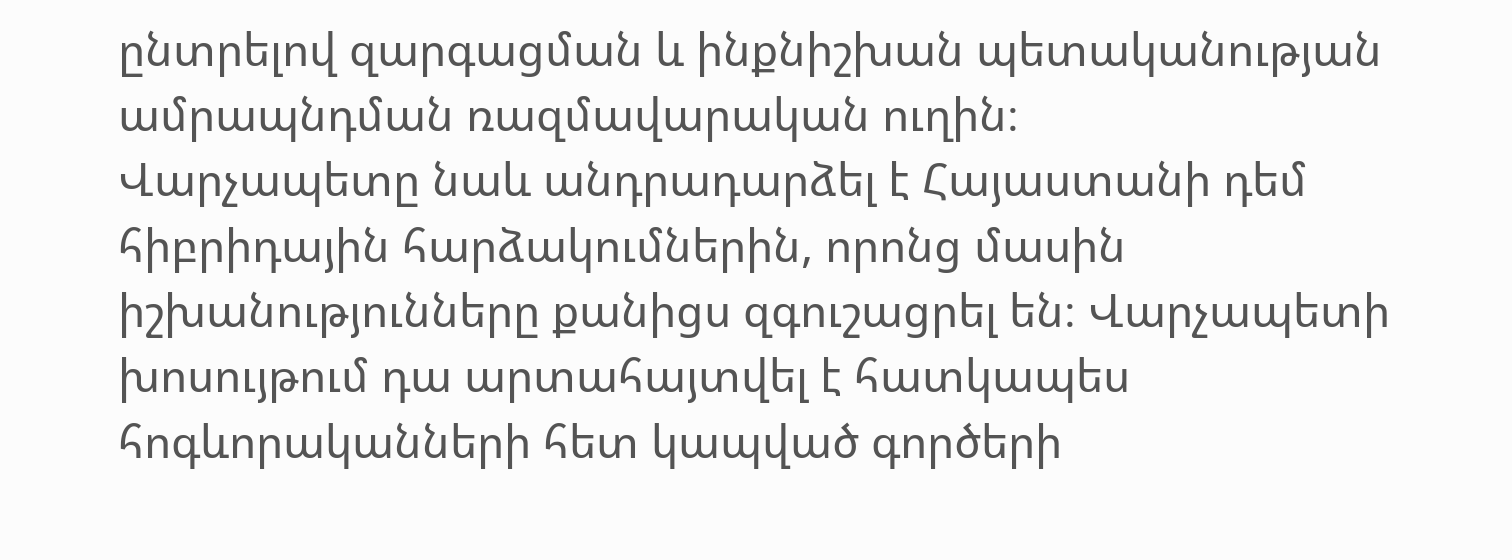ընտրելով զարգացման և ինքնիշխան պետականության ամրապնդման ռազմավարական ուղին։
Վարչապետը նաև անդրադարձել է Հայաստանի դեմ հիբրիդային հարձակումներին, որոնց մասին իշխանությունները քանիցս զգուշացրել են։ Վարչապետի խոսույթում դա արտահայտվել է հատկապես հոգևորականների հետ կապված գործերի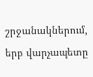շրջանակներում, երբ վարչապետը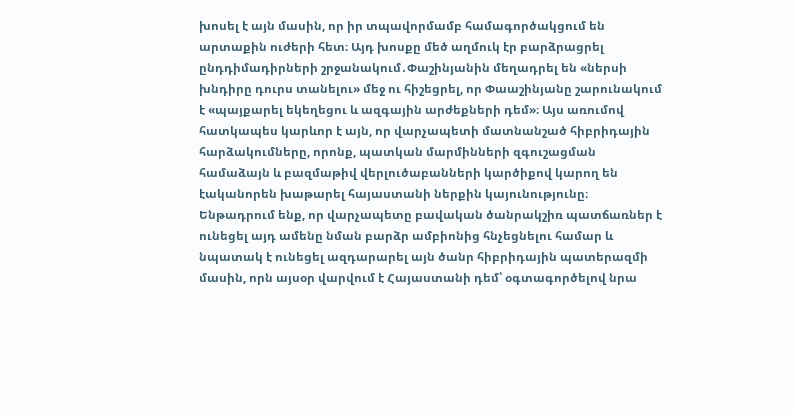խոսել է այն մասին, որ իր տպավորմամբ համագործակցում են արտաքին ուժերի հետ։ Այդ խոսքը մեծ աղմուկ էր բարձրացրել ընդդիմադիրների շրջանակում․Փաշինյանին մեղադրել են «ներսի խնդիրը դուրս տանելու» մեջ ու հիշեցրել, որ Փաաշինյանը շարունակում է «պայքարել եկեղեցու և ազգային արժեքների դեմ»։ Այս առումով հատկապես կարևոր է այն, որ վարչապետի մատնանշած հիբրիդային հարձակումները, որոնք, պատկան մարմինների զգուշացման համաձայն և բազմաթիվ վերլուծաբանների կարծիքով կարող են էականորեն խաթարել հայաստանի ներքին կայունությունը։
Ենթադրում ենք, որ վարչապետը բավական ծանրակշիռ պատճառներ է ունեցել այդ ամենը նման բարձր ամբիոնից հնչեցնելու համար և նպատակ է ունեցել ազդարարել այն ծանր հիբրիդային պատերազմի մասին, որն այսօր վարվում է Հայաստանի դեմ՝ օգտագործելով նրա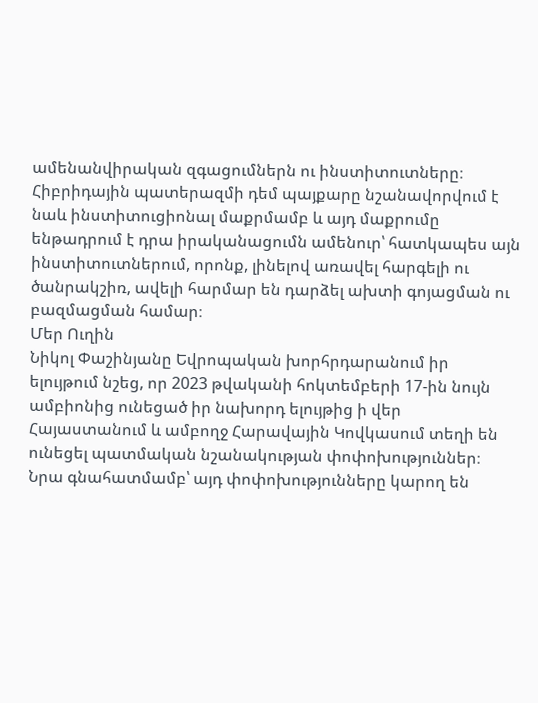ամենանվիրական զգացումներն ու ինստիտուտները։ Հիբրիդային պատերազմի դեմ պայքարը նշանավորվում է նաև ինստիտուցիոնալ մաքրմամբ և այդ մաքրումը ենթադրում է դրա իրականացումն ամենուր՝ հատկապես այն ինստիտուտներում, որոնք, լինելով առավել հարգելի ու ծանրակշիռ, ավելի հարմար են դարձել ախտի գոյացման ու բազմացման համար։
Մեր Ուղին
Նիկոլ Փաշինյանը Եվրոպական խորհրդարանում իր ելույթում նշեց, որ 2023 թվականի հոկտեմբերի 17-ին նույն ամբիոնից ունեցած իր նախորդ ելույթից ի վեր Հայաստանում և ամբողջ Հարավային Կովկասում տեղի են ունեցել պատմական նշանակության փոփոխություններ։ Նրա գնահատմամբ՝ այդ փոփոխությունները կարող են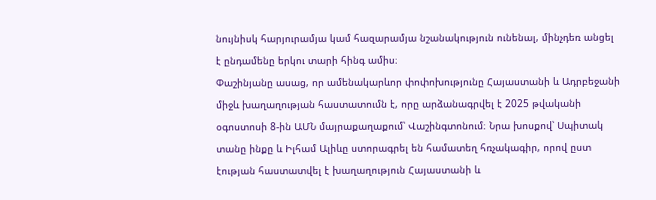նույնիսկ հարյուրամյա կամ հազարամյա նշանակություն ունենալ, մինչդեռ անցել է ընդամենը երկու տարի հինգ ամիս։
Փաշինյանը ասաց, որ ամենակարևոր փոփոխությունը Հայաստանի և Ադրբեջանի միջև խաղաղության հաստատումն է, որը արձանագրվել է 2025 թվականի օգոստոսի 8‑ին ԱՄՆ մայրաքաղաքում՝ Վաշինգտոնում։ Նրա խոսքով՝ Սպիտակ տանը ինքը և Իլհամ Ալիևը ստորագրել են համատեղ հռչակագիր, որով ըստ էության հաստատվել է խաղաղություն Հայաստանի և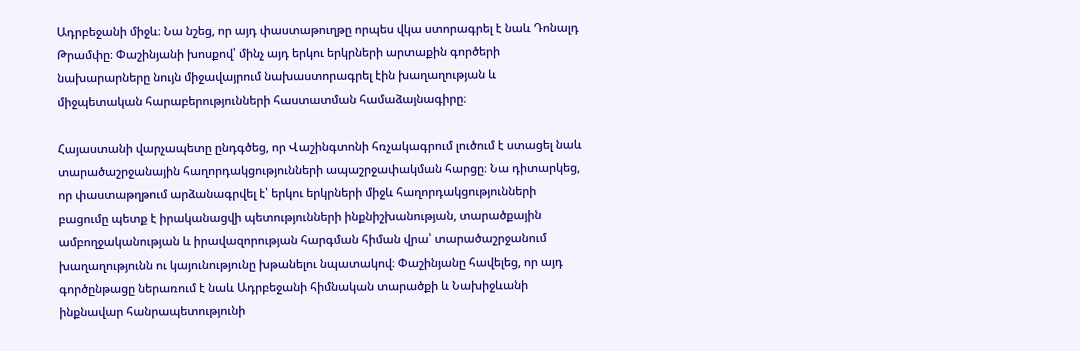Ադրբեջանի միջև։ Նա նշեց, որ այդ փաստաթուղթը որպես վկա ստորագրել է նաև Դոնալդ Թրամփը։ Փաշինյանի խոսքով՝ մինչ այդ երկու երկրների արտաքին գործերի նախարարները նույն միջավայրում նախաստորագրել էին խաղաղության և միջպետական հարաբերությունների հաստատման համաձայնագիրը։

Հայաստանի վարչապետը ընդգծեց, որ Վաշինգտոնի հռչակագրում լուծում է ստացել նաև տարածաշրջանային հաղորդակցությունների ապաշրջափակման հարցը։ Նա դիտարկեց, որ փաստաթղթում արձանագրվել է՝ երկու երկրների միջև հաղորդակցությունների բացումը պետք է իրականացվի պետությունների ինքնիշխանության, տարածքային ամբողջականության և իրավազորության հարգման հիման վրա՝ տարածաշրջանում խաղաղությունն ու կայունությունը խթանելու նպատակով։ Փաշինյանը հավելեց, որ այդ գործընթացը ներառում է նաև Ադրբեջանի հիմնական տարածքի և Նախիջևանի ինքնավար հանրապետությունի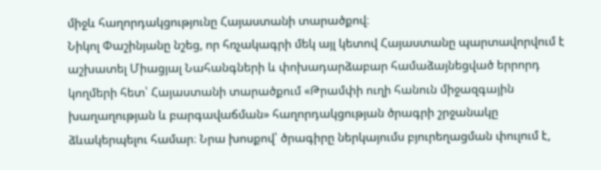միջև հաղորդակցությունը Հայաստանի տարածքով։
Նիկոլ Փաշինյանը նշեց, որ հռչակագրի մեկ այլ կետով Հայաստանը պարտավորվում է աշխատել Միացյալ Նահանգների և փոխադարձաբար համաձայնեցված երրորդ կողմերի հետ՝ Հայաստանի տարածքում «Թրամփի ուղի հանուն միջազգային խաղաղության և բարգավաճման» հաղորդակցության ծրագրի շրջանակը ձևակերպելու համար։ Նրա խոսքով՝ ծրագիրը ներկայումս բյուրեղացման փուլում է,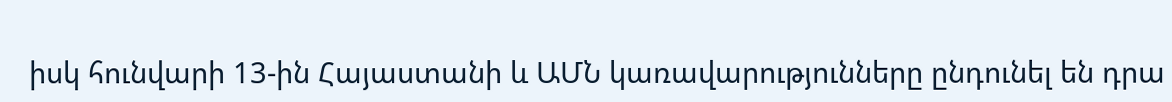իսկ հունվարի 13-ին Հայաստանի և ԱՄՆ կառավարությունները ընդունել են դրա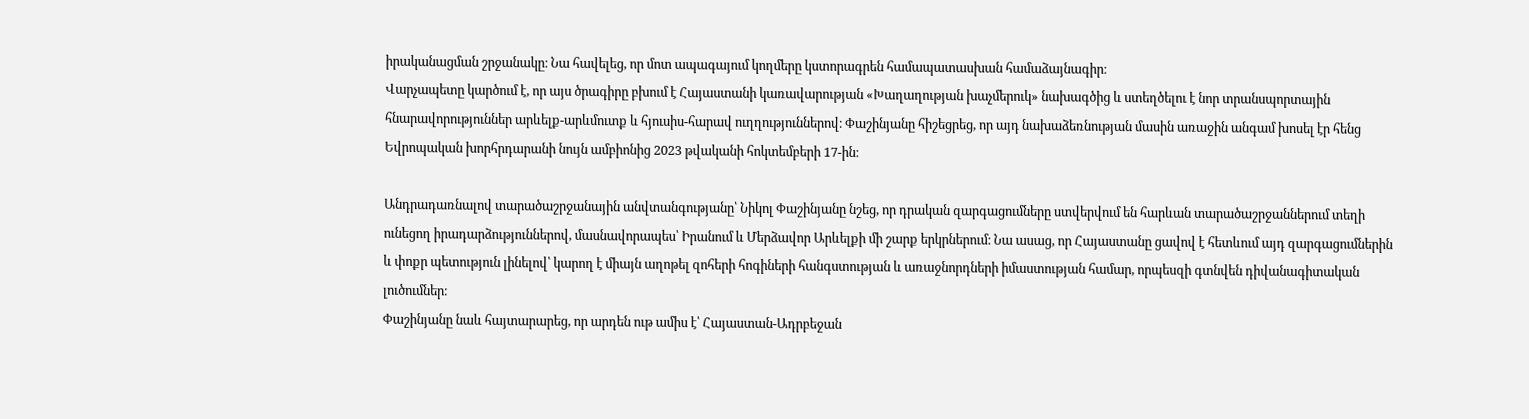իրականացման շրջանակը։ Նա հավելեց, որ մոտ ապագայում կողմերը կստորագրեն համապատասխան համաձայնագիր։
Վարչապետը կարծում է, որ այս ծրագիրը բխում է Հայաստանի կառավարության «Խաղաղության խաչմերուկ» նախագծից և ստեղծելու է նոր տրանսպորտային հնարավորություններ արևելք-արևմուտք և հյուսիս-հարավ ուղղություններով։ Փաշինյանը հիշեցրեց, որ այդ նախաձեռնության մասին առաջին անգամ խոսել էր հենց Եվրոպական խորհրդարանի նույն ամբիոնից 2023 թվականի հոկտեմբերի 17-ին։

Անդրադառնալով տարածաշրջանային անվտանգությանը՝ Նիկոլ Փաշինյանը նշեց, որ դրական զարգացումները ստվերվում են հարևան տարածաշրջաններում տեղի ունեցող իրադարձություններով, մասնավորապես՝ Իրանում և Մերձավոր Արևելքի մի շարք երկրներում։ Նա ասաց, որ Հայաստանը ցավով է հետևում այդ զարգացումներին և փոքր պետություն լինելով՝ կարող է միայն աղոթել զոհերի հոգիների հանգստության և առաջնորդների իմաստության համար, որպեսզի գտնվեն դիվանագիտական լուծումներ։
Փաշինյանը նաև հայտարարեց, որ արդեն ութ ամիս է՝ Հայաստան-Ադրբեջան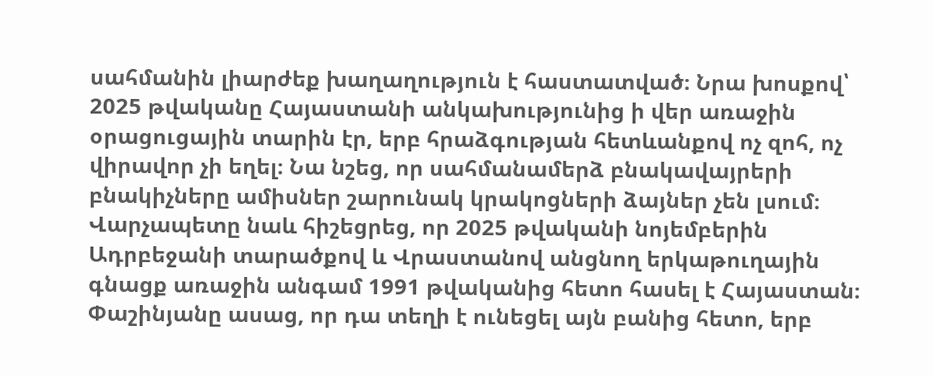սահմանին լիարժեք խաղաղություն է հաստատված։ Նրա խոսքով՝ 2025 թվականը Հայաստանի անկախությունից ի վեր առաջին օրացուցային տարին էր, երբ հրաձգության հետևանքով ոչ զոհ, ոչ վիրավոր չի եղել։ Նա նշեց, որ սահմանամերձ բնակավայրերի բնակիչները ամիսներ շարունակ կրակոցների ձայներ չեն լսում։
Վարչապետը նաև հիշեցրեց, որ 2025 թվականի նոյեմբերին Ադրբեջանի տարածքով և Վրաստանով անցնող երկաթուղային գնացք առաջին անգամ 1991 թվականից հետո հասել է Հայաստան։ Փաշինյանը ասաց, որ դա տեղի է ունեցել այն բանից հետո, երբ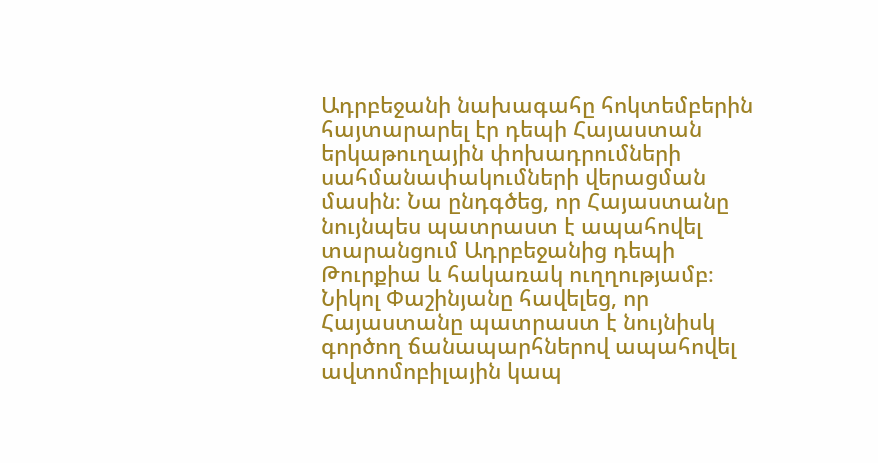Ադրբեջանի նախագահը հոկտեմբերին հայտարարել էր դեպի Հայաստան երկաթուղային փոխադրումների սահմանափակումների վերացման մասին։ Նա ընդգծեց, որ Հայաստանը նույնպես պատրաստ է ապահովել տարանցում Ադրբեջանից դեպի Թուրքիա և հակառակ ուղղությամբ։
Նիկոլ Փաշինյանը հավելեց, որ Հայաստանը պատրաստ է նույնիսկ գործող ճանապարհներով ապահովել ավտոմոբիլային կապ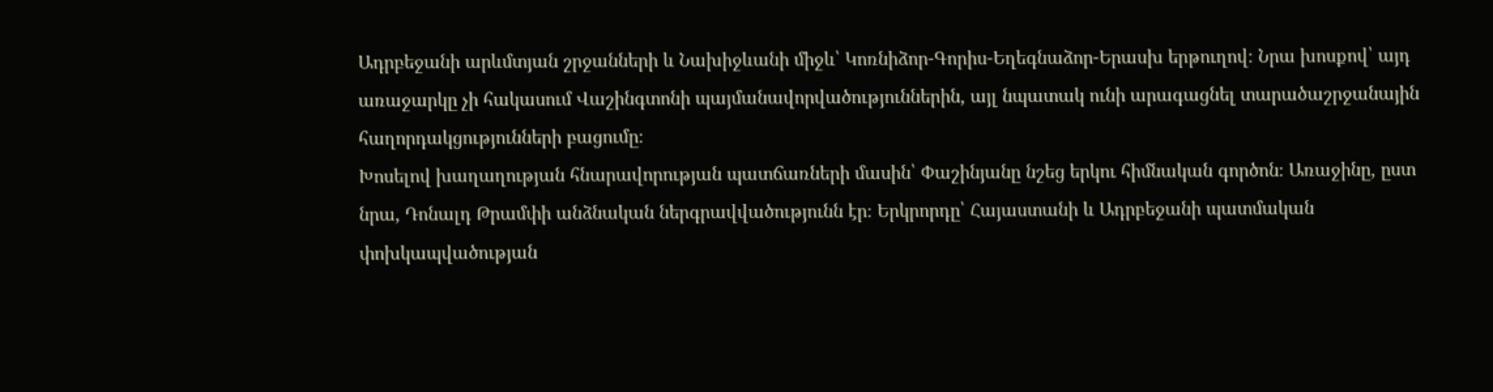Ադրբեջանի արևմտյան շրջանների և Նախիջևանի միջև՝ Կոռնիձոր-Գորիս-Եղեգնաձոր-Երասխ երթուղով։ Նրա խոսքով՝ այդ առաջարկը չի հակասում Վաշինգտոնի պայմանավորվածություններին, այլ նպատակ ունի արագացնել տարածաշրջանային հաղորդակցությունների բացումը։
Խոսելով խաղաղության հնարավորության պատճառների մասին՝ Փաշինյանը նշեց երկու հիմնական գործոն։ Առաջինը, ըստ նրա, Դոնալդ Թրամփի անձնական ներգրավվածությունն էր։ Երկրորդը՝ Հայաստանի և Ադրբեջանի պատմական փոխկապվածության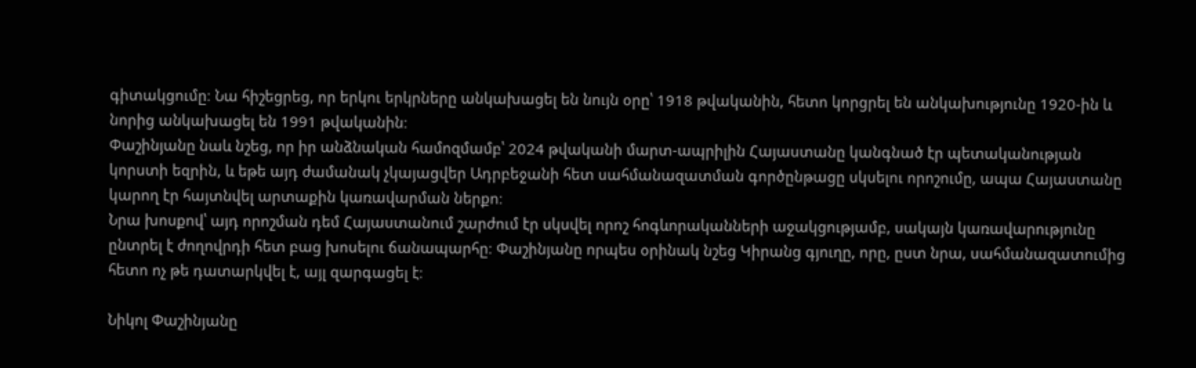գիտակցումը։ Նա հիշեցրեց, որ երկու երկրները անկախացել են նույն օրը՝ 1918 թվականին, հետո կորցրել են անկախությունը 1920-ին և նորից անկախացել են 1991 թվականին։
Փաշինյանը նաև նշեց, որ իր անձնական համոզմամբ՝ 2024 թվականի մարտ-ապրիլին Հայաստանը կանգնած էր պետականության կորստի եզրին, և եթե այդ ժամանակ չկայացվեր Ադրբեջանի հետ սահմանազատման գործընթացը սկսելու որոշումը, ապա Հայաստանը կարող էր հայտնվել արտաքին կառավարման ներքո։
Նրա խոսքով՝ այդ որոշման դեմ Հայաստանում շարժում էր սկսվել որոշ հոգևորականների աջակցությամբ, սակայն կառավարությունը ընտրել է ժողովրդի հետ բաց խոսելու ճանապարհը։ Փաշինյանը որպես օրինակ նշեց Կիրանց գյուղը, որը, ըստ նրա, սահմանազատումից հետո ոչ թե դատարկվել է, այլ զարգացել է։

Նիկոլ Փաշինյանը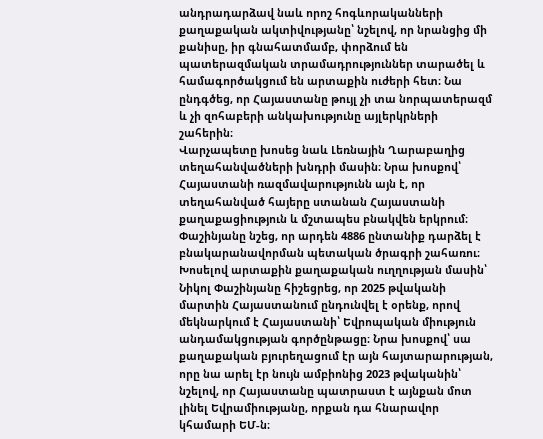անդրադարձավ նաև որոշ հոգևորականների քաղաքական ակտիվությանը՝ նշելով, որ նրանցից մի քանիսը, իր գնահատմամբ, փորձում են պատերազմական տրամադրություններ տարածել և համագործակցում են արտաքին ուժերի հետ։ Նա ընդգծեց, որ Հայաստանը թույլ չի տա նորպատերազմ և չի զոհաբերի անկախությունը այլերկրների շահերին։
Վարչապետը խոսեց նաև Լեռնային Ղարաբաղից տեղահանվածների խնդրի մասին։ Նրա խոսքով՝ Հայաստանի ռազմավարությունն այն է, որ տեղահանված հայերը ստանան Հայաստանի քաղաքացիություն և մշտապես բնակվեն երկրում։ Փաշինյանը նշեց, որ արդեն 4886 ընտանիք դարձել է բնակարանավորման պետական ծրագրի շահառու։
Խոսելով արտաքին քաղաքական ուղղության մասին՝ Նիկոլ Փաշինյանը հիշեցրեց, որ 2025 թվականի մարտին Հայաստանում ընդունվել է օրենք, որով մեկնարկում է Հայաստանի՝ Եվրոպական միություն անդամակցության գործընթացը։ Նրա խոսքով՝ սա քաղաքական բյուրեղացում էր այն հայտարարության, որը նա արել էր նույն ամբիոնից 2023 թվականին՝ նշելով, որ Հայաստանը պատրաստ է այնքան մոտ լինել Եվրամիությանը, որքան դա հնարավոր կհամարի ԵՄ‑ն։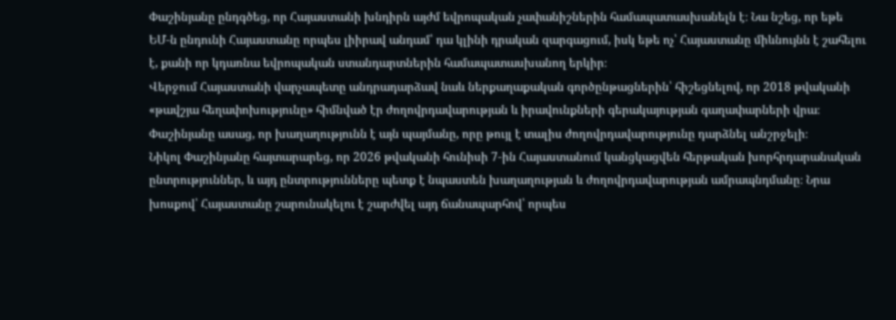Փաշինյանը ընդգծեց, որ Հայաստանի խնդիրն այժմ եվրոպական չափանիշներին համապատասխանելն է։ Նա նշեց, որ եթե ԵՄ‑ն ընդունի Հայաստանը որպես լիիրավ անդամ՝ դա կլինի դրական զարգացում, իսկ եթե ոչ՝ Հայաստանը միևնույնն է շահելու է, քանի որ կդառնա եվրոպական ստանդարտներին համապատասխանող երկիր։
Վերջում Հայաստանի վարչապետը անդրադարձավ նաև ներքաղաքական գործընթացներին՝ հիշեցնելով, որ 2018 թվականի «թավշյա հեղափոխությունը» հիմնված էր ժողովրդավարության և իրավունքների գերակայության գաղափարների վրա։ Փաշինյանը ասաց, որ խաղաղությունն է այն պայմանը, որը թույլ է տալիս ժողովրդավարությունը դարձնել անշրջելի։
Նիկոլ Փաշինյանը հայտարարեց, որ 2026 թվականի հունիսի 7‑ին Հայաստանում կանցկացվեն հերթական խորհրդարանական ընտրություններ, և այդ ընտրությունները պետք է նպաստեն խաղաղության և ժողովրդավարության ամրապնդմանը։ Նրա խոսքով՝ Հայաստանը շարունակելու է շարժվել այդ ճանապարհով՝ որպես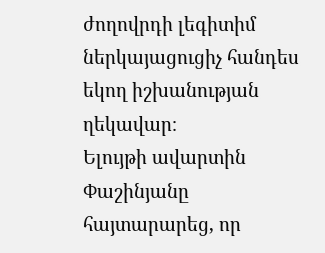ժողովրդի լեգիտիմ ներկայացուցիչ հանդես եկող իշխանության ղեկավար։
Ելույթի ավարտին Փաշինյանը հայտարարեց, որ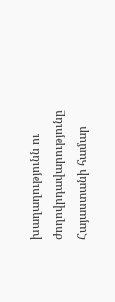խաղաղությունն ու ժողովրդավարությունը Հայաստանի համար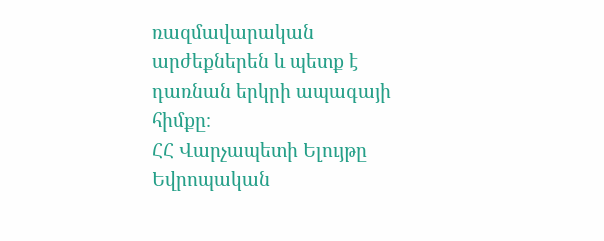ռազմավարական արժեքներեն և պետք է դառնան երկրի ապագայի հիմքը։
ՀՀ Վարչապետի Ելույթը Եվրոպական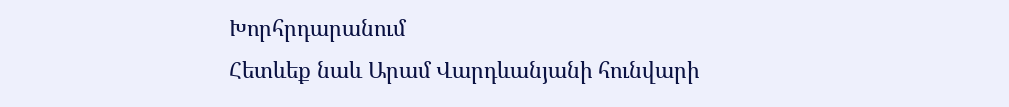Խորհրդարանում
Հետևեք նաև Արամ Վարդևանյանի հունվարի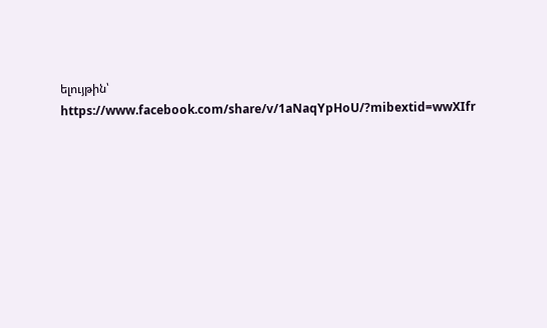ելույթին՝ https://www.facebook.com/share/v/1aNaqYpHoU/?mibextid=wwXIfr